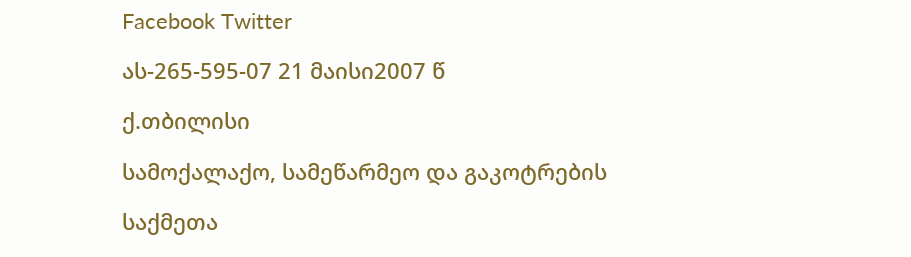Facebook Twitter

ას-265-595-07 21 მაისი2007 წ

ქ.თბილისი

სამოქალაქო, სამეწარმეო და გაკოტრების

საქმეთა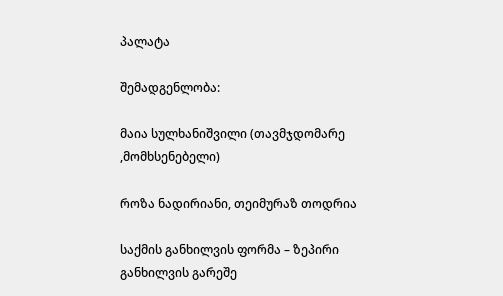პალატა

შემადგენლობა:

მაია სულხანიშვილი (თავმჯდომარე ,მომხსენებელი)

როზა ნადირიანი, თეიმურაზ თოდრია

საქმის განხილვის ფორმა – ზეპირი განხილვის გარეშე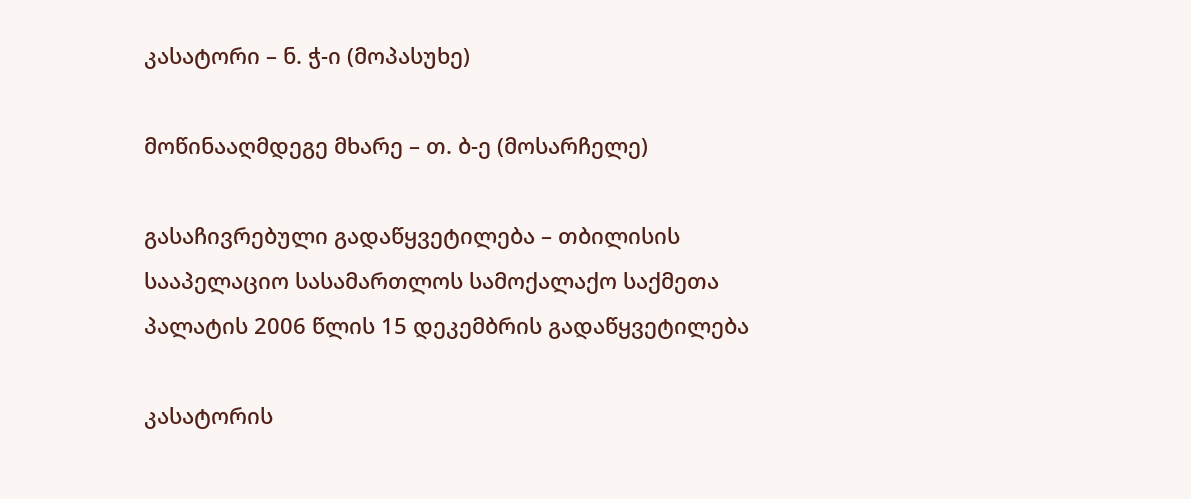კასატორი – ნ. ჭ-ი (მოპასუხე)

მოწინააღმდეგე მხარე – თ. ბ-ე (მოსარჩელე)

გასაჩივრებული გადაწყვეტილება – თბილისის სააპელაციო სასამართლოს სამოქალაქო საქმეთა პალატის 2006 წლის 15 დეკემბრის გადაწყვეტილება

კასატორის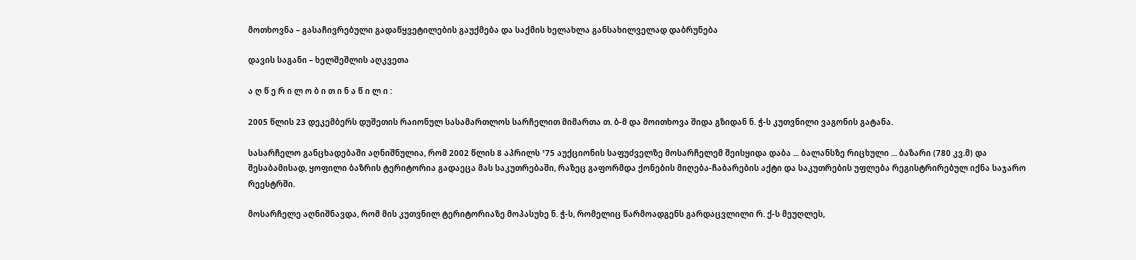მოთხოვნა – გასაჩივრებული გადაწყვეტილების გაუქმება და საქმის ხელახლა განსახილველად დაბრუნება

დავის საგანი – ხელშეშლის აღკვეთა

ა ღ წ ე რ ი ლ ო ბ ი თ ი ნ ა წ ი ლ ი :

2005 წლის 23 დეკემბერს დუშეთის რაიონულ სასამართლოს სარჩელით მიმართა თ. ბ-მ და მოითხოვა შიდა გზიდან ნ. ჭ-ს კუთვნილი ვაგონის გატანა.

სასარჩელო განცხადებაში აღნიშნულია, რომ 2002 წლის 8 აპრილს ¹75 აუქციონის საფუძველზე მოსარჩელემ შეისყიდა დაბა ... ბალანსზე რიცხული ... ბაზარი (780 კვ.მ) და შესაბამისად, ყოფილი ბაზრის ტერიტორია გადაეცა მას საკუთრებაში, რაზეც გაფორმდა ქონების მიღება-ჩაბარების აქტი და საკუთრების უფლება რეგისტრირებულ იქნა საჯარო რეესტრში.

მოსარჩელე აღნიშნავდა, რომ მის კუთვნილ ტერიტორიაზე მოპასუხე ნ. ჭ-ს, რომელიც წარმოადგენს გარდაცვლილი რ. ქ-ს მეუღლეს,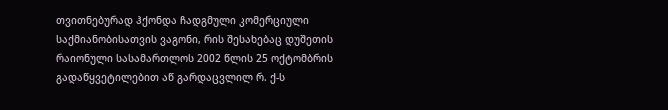თვითნებურად ჰქონდა ჩადგმული კომერციული საქმიანობისათვის ვაგონი, რის შესახებაც დუშეთის რაიონული სასამართლოს 2002 წლის 25 ოქტომბრის გადაწყვეტილებით აწ გარდაცვლილ რ. ქ-ს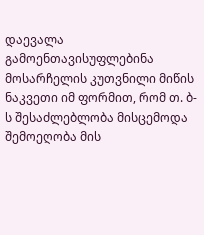დაევალა გამოენთავისუფლებინა მოსარჩელის კუთვნილი მიწის ნაკვეთი იმ ფორმით, რომ თ. ბ-ს შესაძლებლობა მისცემოდა შემოეღობა მის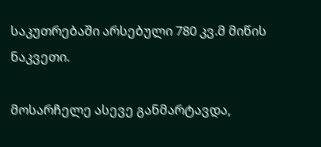საკუთრებაში არსებული 780 კვ.მ მიწის ნაკვეთი.

მოსარჩელე ასევე განმარტავდა,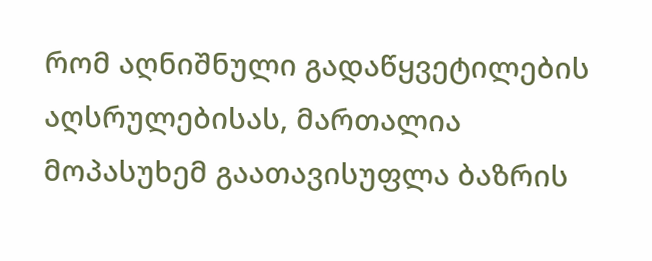რომ აღნიშნული გადაწყვეტილების აღსრულებისას, მართალია მოპასუხემ გაათავისუფლა ბაზრის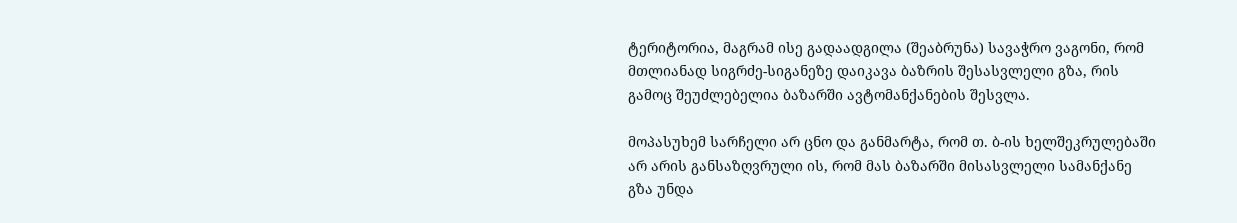ტერიტორია, მაგრამ ისე გადაადგილა (შეაბრუნა) სავაჭრო ვაგონი, რომ მთლიანად სიგრძე-სიგანეზე დაიკავა ბაზრის შესასვლელი გზა, რის გამოც შეუძლებელია ბაზარში ავტომანქანების შესვლა.

მოპასუხემ სარჩელი არ ცნო და განმარტა, რომ თ. ბ-ის ხელშეკრულებაში არ არის განსაზღვრული ის, რომ მას ბაზარში მისასვლელი სამანქანე გზა უნდა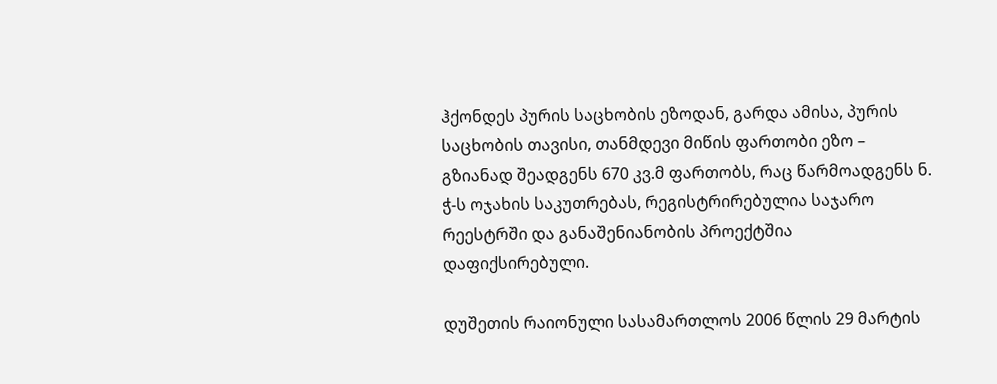ჰქონდეს პურის საცხობის ეზოდან, გარდა ამისა, პურის საცხობის თავისი, თანმდევი მიწის ფართობი ეზო – გზიანად შეადგენს 670 კვ.მ ფართობს, რაც წარმოადგენს ნ. ჭ-ს ოჯახის საკუთრებას, რეგისტრირებულია საჯარო რეესტრში და განაშენიანობის პროექტშია დაფიქსირებული.

დუშეთის რაიონული სასამართლოს 2006 წლის 29 მარტის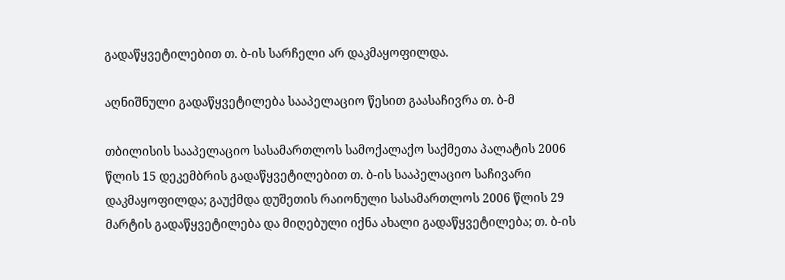გადაწყვეტილებით თ. ბ-ის სარჩელი არ დაკმაყოფილდა.

აღნიშნული გადაწყვეტილება სააპელაციო წესით გაასაჩივრა თ. ბ-მ

თბილისის სააპელაციო სასამართლოს სამოქალაქო საქმეთა პალატის 2006 წლის 15 დეკემბრის გადაწყვეტილებით თ. ბ-ის სააპელაციო საჩივარი დაკმაყოფილდა; გაუქმდა დუშეთის რაიონული სასამართლოს 2006 წლის 29 მარტის გადაწყვეტილება და მიღებული იქნა ახალი გადაწყვეტილება; თ. ბ-ის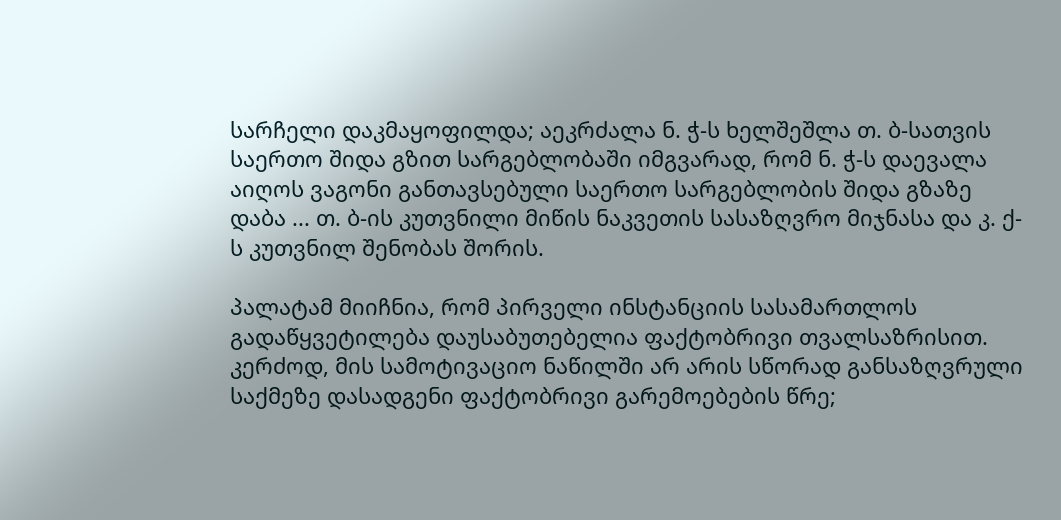სარჩელი დაკმაყოფილდა; აეკრძალა ნ. ჭ-ს ხელშეშლა თ. ბ-სათვის საერთო შიდა გზით სარგებლობაში იმგვარად, რომ ნ. ჭ-ს დაევალა აიღოს ვაგონი განთავსებული საერთო სარგებლობის შიდა გზაზე დაბა ... თ. ბ-ის კუთვნილი მიწის ნაკვეთის სასაზღვრო მიჯნასა და კ. ქ-ს კუთვნილ შენობას შორის.

პალატამ მიიჩნია, რომ პირველი ინსტანციის სასამართლოს გადაწყვეტილება დაუსაბუთებელია ფაქტობრივი თვალსაზრისით. კერძოდ, მის სამოტივაციო ნაწილში არ არის სწორად განსაზღვრული საქმეზე დასადგენი ფაქტობრივი გარემოებების წრე;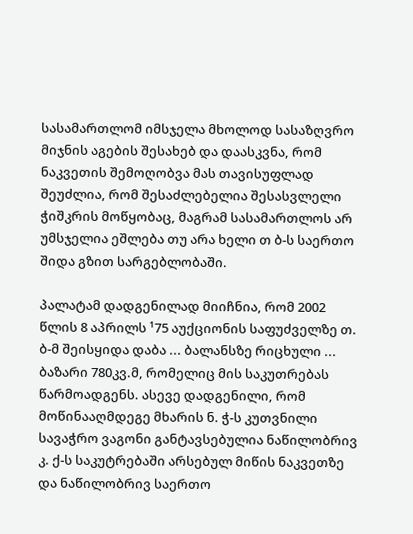სასამართლომ იმსჯელა მხოლოდ სასაზღვრო მიჯნის აგების შესახებ და დაასკვნა, რომ ნაკვეთის შემოღობვა მას თავისუფლად შეუძლია, რომ შესაძლებელია შესასვლელი ჭიშკრის მოწყობაც, მაგრამ სასამართლოს არ უმსჯელია ეშლება თუ არა ხელი თ ბ-ს საერთო შიდა გზით სარგებლობაში.

პალატამ დადგენილად მიიჩნია, რომ 2002 წლის 8 აპრილს ¹75 აუქციონის საფუძველზე თ. ბ-მ შეისყიდა დაბა ... ბალანსზე რიცხული ... ბაზარი 780კვ.მ, რომელიც მის საკუთრებას წარმოადგენს. ასევე დადგენილი, რომ მოწინააღმდეგე მხარის ნ. ჭ-ს კუთვნილი სავაჭრო ვაგონი განტავსებულია ნაწილობრივ კ. ქ-ს საკუტრებაში არსებულ მიწის ნაკვეთზე და ნაწილობრივ საერთო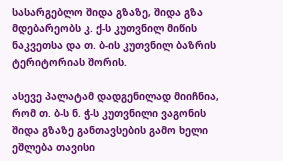სასარგებლო შიდა გზაზე, შიდა გზა მდებარეობს კ. ქ-ს კუთვნილ მიწის ნაკვეთსა და თ. ბ-ის კუთვნილ ბაზრის ტერიტორიას შორის.

ასევე პალატამ დადგენილად მიიჩნია, რომ თ. ბ-ს ნ. ჭ-ს კუთვნილი ვაგონის შიდა გზაზე განთავსების გამო ხელი ეშლება თავისი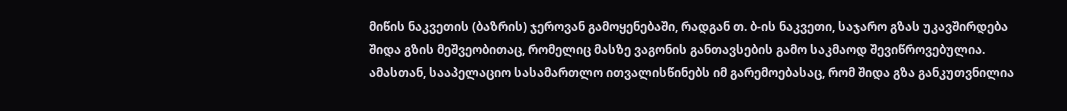მიწის ნაკვეთის (ბაზრის) ჯეროვან გამოყენებაში, რადგან თ. ბ-ის ნაკვეთი, საჯარო გზას უკავშირდება შიდა გზის მეშვეობითაც, რომელიც მასზე ვაგონის განთავსების გამო საკმაოდ შევიწროვებულია. ამასთან, სააპელაციო სასამართლო ითვალისწინებს იმ გარემოებასაც, რომ შიდა გზა განკუთვნილია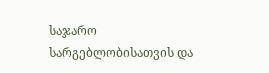საჯარო სარგებლობისათვის და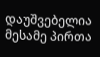დაუშვებელია მესამე პირთა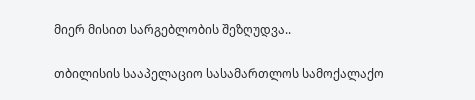მიერ მისით სარგებლობის შეზღუდვა..

თბილისის სააპელაციო სასამართლოს სამოქალაქო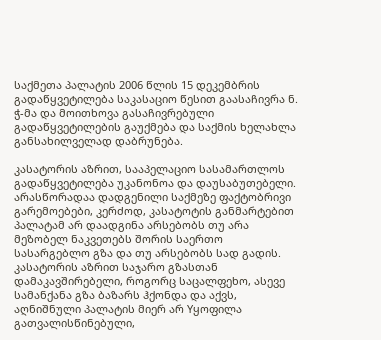საქმეთა პალატის 2006 წლის 15 დეკემბრის გადაწყვეტილება საკასაციო წესით გაასაჩივრა ნ. ჭ-მა და მოითხოვა გასაჩივრებული გადაწყვეტილების გაუქმება და საქმის ხელახლა განსახილველად დაბრუნება.

კასატორის აზრით, სააპელაციო სასამართლოს გადაწყვეტილება უკანონოა და დაუსაბუთებელი. არასწორადაა დადგენილი საქმეზე ფაქტობრივი გარემოებები, კერძოდ, კასატოტის განმარტებით პალატამ არ დაადგინა არსებობს თუ არა მეზობელ ნაკვეთებს შორის საერთო სასარგებლო გზა და თუ არსებობს სად გადის. კასატორის აზრით საჯარო გზასთან დამაკავშირებელი, როგორც საცალფეხო, ასევე სამანქანა გზა ბაზარს ჰქონდა და აქვს, აღნიშნული პალატის მიერ არ Yყოფილა გათვალისწინებული,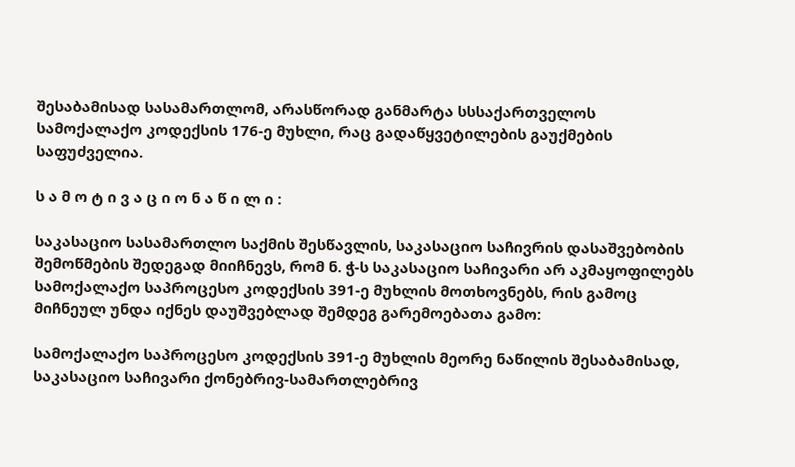შესაბამისად სასამართლომ, არასწორად განმარტა სსსაქართველოს სამოქალაქო კოდექსის 176-ე მუხლი, რაც გადაწყვეტილების გაუქმების საფუძველია.

ს ა მ ო ტ ი ვ ა ც ი ო ნ ა წ ი ლ ი :

საკასაციო სასამართლო საქმის შესწავლის, საკასაციო საჩივრის დასაშვებობის შემოწმების შედეგად მიიჩნევს, რომ ნ. ჭ-ს საკასაციო საჩივარი არ აკმაყოფილებს სამოქალაქო საპროცესო კოდექსის 391-ე მუხლის მოთხოვნებს, რის გამოც მიჩნეულ უნდა იქნეს დაუშვებლად შემდეგ გარემოებათა გამო:

სამოქალაქო საპროცესო კოდექსის 391-ე მუხლის მეორე ნაწილის შესაბამისად, საკასაციო საჩივარი ქონებრივ-სამართლებრივ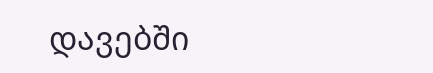დავებში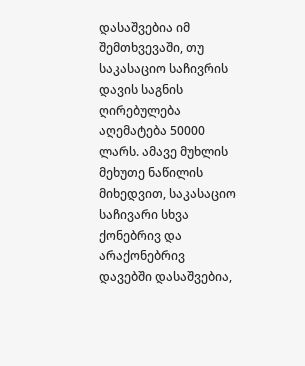დასაშვებია იმ შემთხვევაში, თუ საკასაციო საჩივრის დავის საგნის ღირებულება აღემატება 50000 ლარს. ამავე მუხლის მეხუთე ნაწილის მიხედვით, საკასაციო საჩივარი სხვა ქონებრივ და არაქონებრივ დავებში დასაშვებია,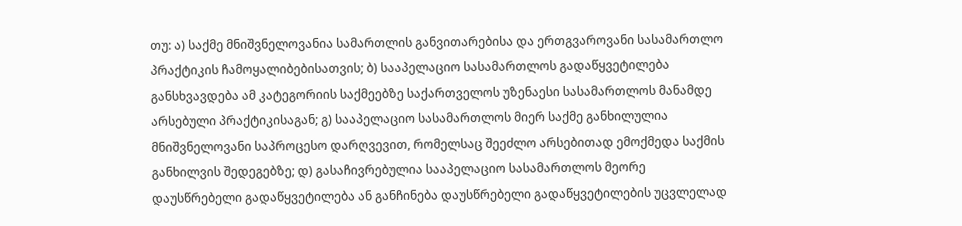თუ: ა) საქმე მნიშვნელოვანია სამართლის განვითარებისა და ერთგვაროვანი სასამართლო პრაქტიკის ჩამოყალიბებისათვის; ბ) სააპელაციო სასამართლოს გადაწყვეტილება განსხვავდება ამ კატეგორიის საქმეებზე საქართველოს უზენაესი სასამართლოს მანამდე არსებული პრაქტიკისაგან; გ) სააპელაციო სასამართლოს მიერ საქმე განხილულია მნიშვნელოვანი საპროცესო დარღვევით, რომელსაც შეეძლო არსებითად ემოქმედა საქმის განხილვის შედეგებზე; დ) გასაჩივრებულია სააპელაციო სასამართლოს მეორე დაუსწრებელი გადაწყვეტილება ან განჩინება დაუსწრებელი გადაწყვეტილების უცვლელად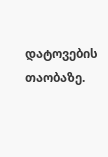დატოვების თაობაზე.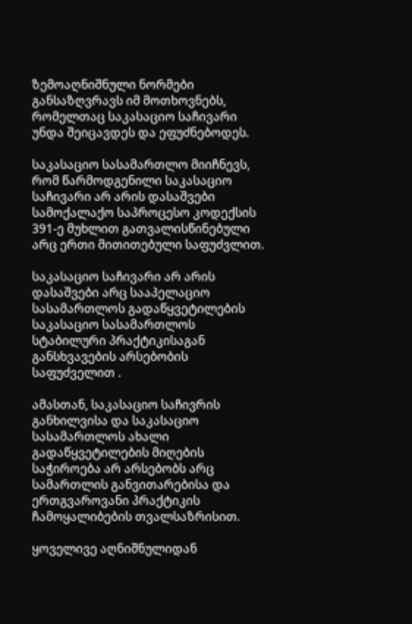ზემოაღნიშნული ნორმები განსაზღვრავს იმ მოთხოვნებს, რომელთაც საკასაციო საჩივარი უნდა შეიცავდეს და ეფუძნებოდეს.

საკასაციო სასამართლო მიიჩნევს, რომ წარმოდგენილი საკასაციო საჩივარი არ არის დასაშვები სამოქალაქო საპროცესო კოდექსის 391-ე მუხლით გათვალისწინებული არც ერთი მითითებული საფუძვლით.

საკასაციო საჩივარი არ არის დასაშვები არც სააპელაციო სასამართლოს გადაწყვეტილების საკასაციო სასამართლოს სტაბილური პრაქტიკისაგან განსხვავების არსებობის საფუძველით .

ამასთან, საკასაციო საჩივრის განხილვისა და საკასაციო სასამართლოს ახალი გადაწყვეტილების მიღების საჭიროება არ არსებობს არც სამართლის განვითარებისა და ერთგვაროვანი პრაქტიკის ჩამოყალიბების თვალსაზრისით.

ყოველივე აღნიშნულიდან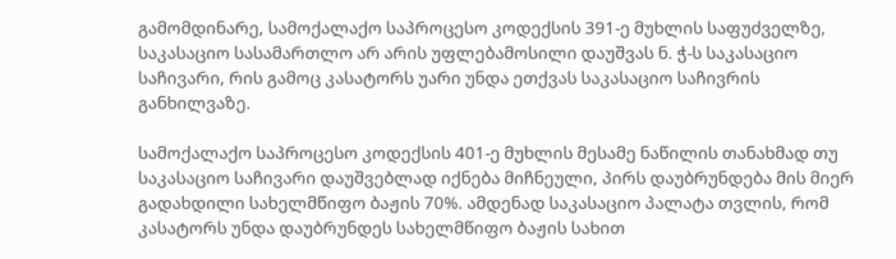გამომდინარე, სამოქალაქო საპროცესო კოდექსის 391-ე მუხლის საფუძველზე, საკასაციო სასამართლო არ არის უფლებამოსილი დაუშვას ნ. ჭ-ს საკასაციო საჩივარი, რის გამოც კასატორს უარი უნდა ეთქვას საკასაციო საჩივრის განხილვაზე.

სამოქალაქო საპროცესო კოდექსის 401-ე მუხლის მესამე ნაწილის თანახმად თუ საკასაციო საჩივარი დაუშვებლად იქნება მიჩნეული, პირს დაუბრუნდება მის მიერ გადახდილი სახელმწიფო ბაჟის 70%. ამდენად საკასაციო პალატა თვლის, რომ კასატორს უნდა დაუბრუნდეს სახელმწიფო ბაჟის სახით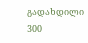გადახდილი 300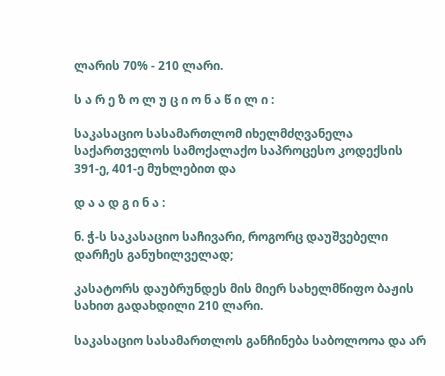ლარის 70% - 210 ლარი.

ს ა რ ე ზ ო ლ უ ც ი ო ნ ა წ ი ლ ი :

საკასაციო სასამართლომ იხელმძღვანელა საქართველოს სამოქალაქო საპროცესო კოდექსის 391-ე, 401-ე მუხლებით და

დ ა ა დ გ ი ნ ა :

ნ. ჭ-ს საკასაციო საჩივარი, როგორც დაუშვებელი დარჩეს განუხილველად;

კასატორს დაუბრუნდეს მის მიერ სახელმწიფო ბაჟის სახით გადახდილი 210 ლარი.

საკასაციო სასამართლოს განჩინება საბოლოოა და არ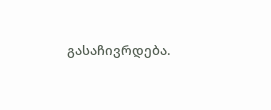გასაჩივრდება.